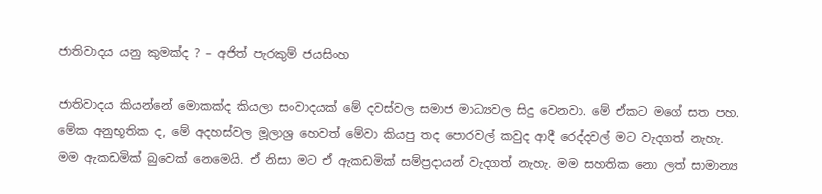ජාතිවාදය යනු කුමක්ද ? – අජිත් පැරකුම් ජයසිංහ

ජාතිවාදය කියන්නේ මොකක්ද කියලා සංවාදයක් මේ දවස්වල සමාජ මාධ්‍යවල සිදු වෙනවා. මේ ඒකට මගේ සත පහ. මේක අනුභූතික ද, මේ අදහස්වල මූලාශ්‍ර හෙවත් මේවා කියපු තද පොරවල් කවුද ආදී රෙද්දවල් මට වැදගත් නැහැ. මම ඇකඩමික් බුවෙක් නෙමෙයි. ඒ නිසා මට ඒ ඇකඩමික් සම්ප්‍රදායන් වැදගත් නැහැ. මම සහතික නො ලත් සාමාන්‍ය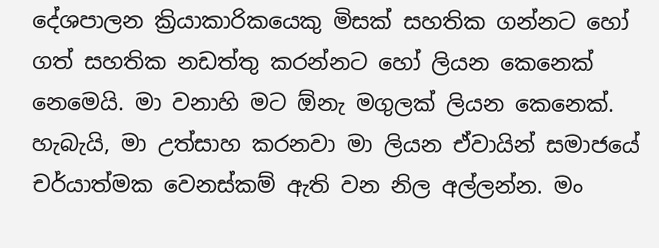දේශපාලන ක්‍රියාකාරිකයෙකු මිසක් සහතික ගන්නට හෝ ගත් සහතික නඩත්තු කරන්නට හෝ ලියන කෙනෙක් නෙමෙයි. මා වනාහි මට ඕනැ මගුලක් ලියන කෙනෙක්. හැබැයි, මා උත්සාහ කරනවා මා ලියන ඒවායින් සමාජයේ චර්යාත්මක වෙනස්කම් ඇති වන නිල අල්ලන්න. මං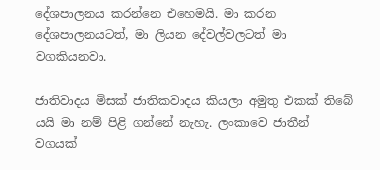දේශපාලනය කරන්නෙ එහෙමයි. මා කරන දේශපාලනයටත්, මා ලියන දේවල්වලටත් මා වගකියනවා.

ජාතිවාදය මිසක් ජාතිකවාදය කියලා අමුතු එකක් තිබේ යයි මා නම් පිළි ගන්නේ නැහැ. ලංකාවෙ ජාතීන් වගයක්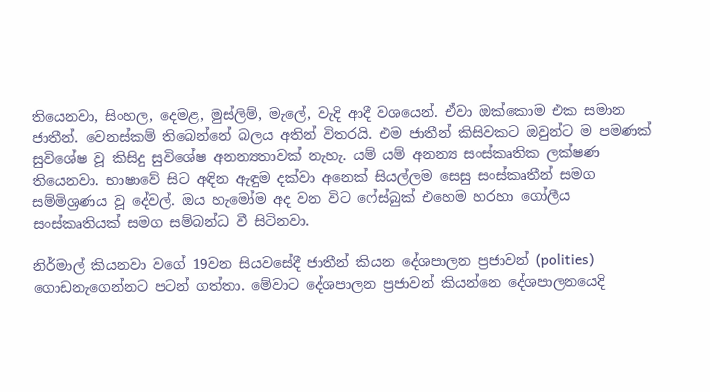තියෙනවා, සිංහල, දෙමළ, මුස්ලිම්, මැලේ, වැදි ආදී වශයෙන්. ඒවා ඔක්කොම එක සමාන ජාතීන්. වෙනස්කම් තිබෙන්නේ බලය අතින් විතරයි. එම ජාතීන් කිසිවකට ඔවුන්ට ම පමණක් සුවිශේෂ වූ කිසිදු සුවිශේෂ අනන්‍යතාවක් නැහැ. යම් යම් අනන්‍ය සංස්කෘතික ලක්ෂණ තියෙනවා. භාෂාවේ සිට අඳින ඇඳුම දක්වා අනෙක් සියල්ලම සෙසු සංස්කෘතීන් සමග සම්මිශ්‍රණය වූ දේවල්. ඔය හැමෝම අද වන විට ෆේස්බුක් එහෙම හරහා ගෝලීය සංස්කෘතියක් සමග සම්බන්ධ වී සිටිනවා.

නිර්මාල් කියනවා වගේ 19වන සියවසේදී ජාතීන් කියන දේශපාලන ප්‍රජාවන් (polities) ගොඩනැගෙන්නට පටන් ගත්තා. මේවාට දේශපාලන ප්‍රජාවන් කියන්නෙ දේශපාලනයෙදි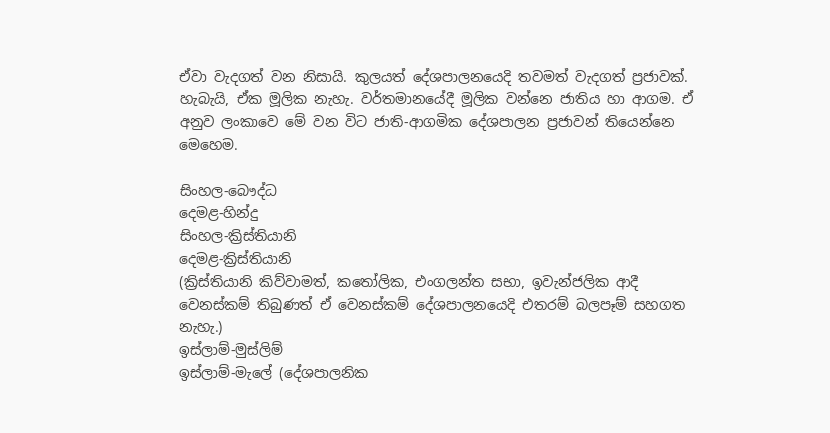ඒවා වැදගත් වන නිසායි. කුලයත් දේශපාලනයෙදි තවමත් වැදගත් ප්‍රජාවක්. හැබැයි, ඒක මූලික නැහැ. වර්තමානයේදී මූලික වන්නෙ ජාතිය හා ආගම. ඒ අනුව ලංකාවෙ මේ වන විට ජාති-ආගමික දේශපාලන ප්‍රජාවන් තියෙන්නෙ මෙහෙම.

සිංහල-බෞද්ධ
දෙමළ-හින්දු
සිංහල-ක්‍රිස්තියානි
දෙමළ-ක්‍රිස්තියානි
(ක්‍රිස්තියානි කිව්වාමත්, කතෝලික, එංගලන්ත සභා, ඉවැන්ජලික ආදී වෙනස්කම් තිබුණත් ඒ වෙනස්කම් දේශපාලනයෙදි එතරම් බලපෑම් සහගත නැහැ.)
ඉස්ලාම්-මුස්ලිම්
ඉස්ලාම්-මැලේ (දේශපාලනික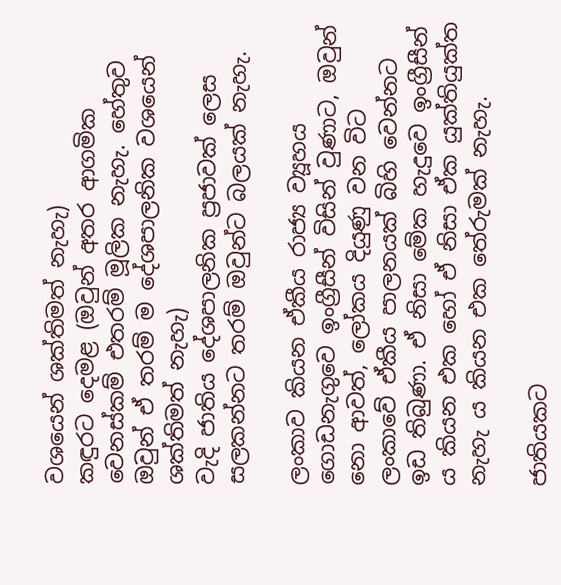වශයෙන් ශක්තිමත් නැහැ)
කඳුරට දෙමළ (ඔවුන් අතර ආගමික වෙනස්කම් එතරම් මූලික නැහැ. හේතුව ඔවුන් ඒ තරම් ම දේශපාලනික වශයෙන් ශක්තිමත් නැහැ)
වැදි ජාතිය දේශපාලනික ප්‍රජාවක් ලෙස සලකන්නට තරම් ඔවුන්ට බලයක් නැහැ.

ලංකාව කියන ඒකීය රාජ්‍ය ව්‍යූහය ගොඩනැගුවෙ ඉංග්‍රීසීන් විසින් වුණාට, ඔවුන් නො ආවත්, ලෝකය දියුණු වන විට ලංකාවේ ඒකීය පාලනයක් බිහි වෙන්නට ඉඩ තිබුණා. ඒ නිසා මේක හැදුවෙ ඉංග්‍රීසීන් ය කියන එක හෝ ඒ නිසා ඒක යුක්තියුක්ත නැහැ ය කියන එක තේරුමක් නැහැ.

ජාතියකට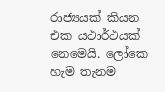රාජ්‍යයක් කියන එක යථාර්ථයක් නෙමෙයි. ලෝකෙ හැම තැනම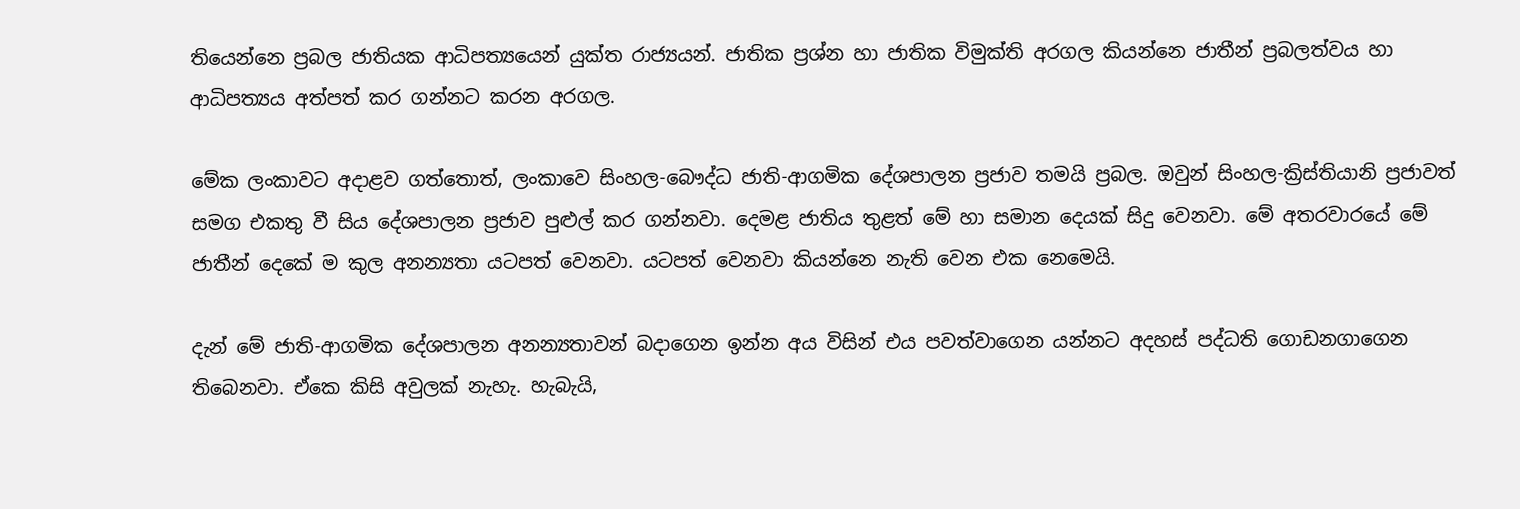තියෙන්නෙ ප්‍රබල ජාතියක ආධිපත්‍යයෙන් යුක්ත රාජ්‍යයන්. ජාතික ප්‍රශ්න හා ජාතික විමුක්ති අරගල කියන්නෙ ජාතීන් ප්‍රබලත්වය හා ආධිපත්‍යය අත්පත් කර ගන්නට කරන අරගල.

මේක ලංකාවට අදාළව ගත්තොත්, ලංකාවෙ සිංහල-බෞද්ධ ජාති-ආගමික දේශපාලන ප්‍රජාව තමයි ප්‍රබල. ඔවුන් සිංහල-ක්‍රිස්තියානි ප්‍රජාවත් සමග එකතු වී සිය දේශපාලන ප්‍රජාව පුළුල් කර ගන්නවා. දෙමළ ජාතිය තුළත් මේ හා සමාන දෙයක් සිදු වෙනවා. මේ අතරවාරයේ මේ ජාතීන් දෙකේ ම කුල අනන්‍යතා යටපත් වෙනවා. යටපත් වෙනවා කියන්නෙ නැති වෙන එක නෙමෙයි.

දැන් මේ ජාති-ආගමික දේශපාලන අනන්‍යතාවන් බදාගෙන ඉන්න අය විසින් එය පවත්වාගෙන යන්නට අදහස් පද්ධති ගොඩනගාගෙන තිබෙනවා. ඒකෙ කිසි අවුලක් නැහැ. හැබැයි,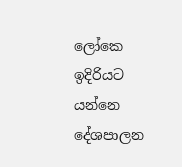ලෝකෙ ඉදිරියට යන්නෙ දේශපාලන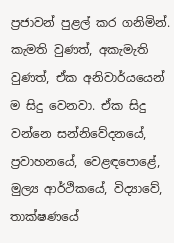ප්‍රජාවන් පුළල් කර ගනිමින්. කැමති වුණත්, අකැමැති වුණත්, ඒක අනිවාර්යයෙන් ම සිදු වෙනවා. ඒක සිදු වන්නෙ සන්නිවේදනයේ, ප්‍රවාහනයේ, වෙළඳපොළේ, මුල්‍ය ආර්ථිකයේ, විද්‍යාවේ, තාක්ෂණයේ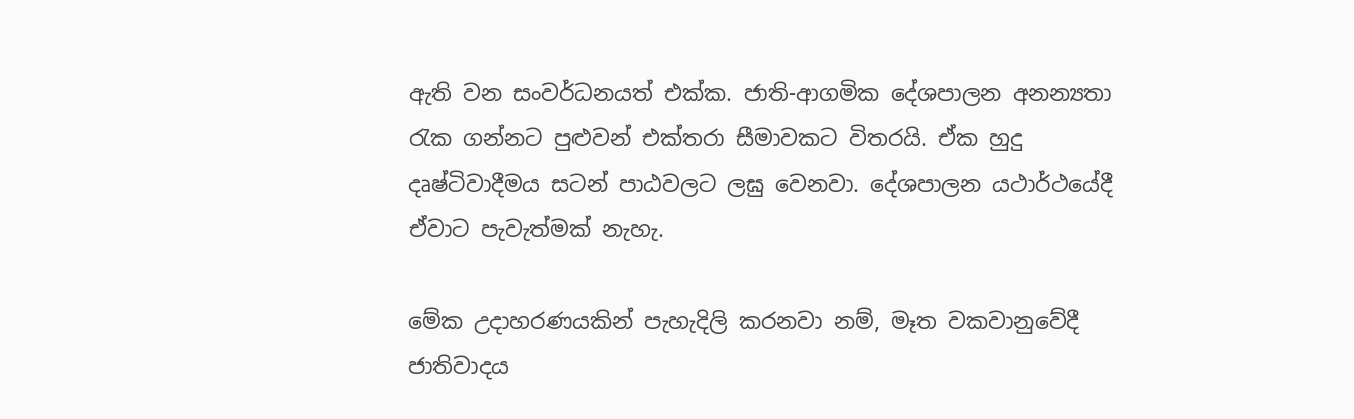ඇති වන සංවර්ධනයත් එක්ක. ජාති-ආගමික දේශපාලන අනන්‍යතා රැක ගන්නට පුළුවන් එක්තරා සීමාවකට විතරයි. ඒක හුදු දෘෂ්ටිවාදීමය සටන් පාඨවලට ලඝු වෙනවා. දේශපාලන යථාර්ථයේදී ඒවාට පැවැත්මක් නැහැ.

මේක උදාහරණයකින් පැහැදිලි කරනවා නම්, මෑත වකවානුවේදී ජාතිවාදය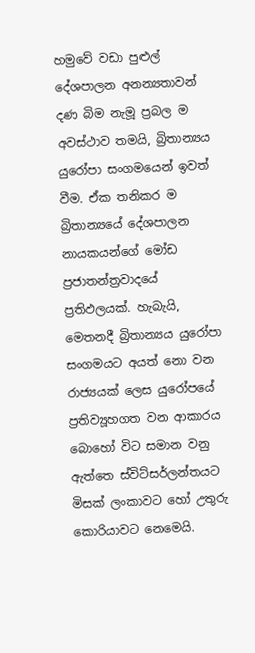හමුවේ වඩා පුළුල් දේශපාලන අනන්‍යතාවන් දණ බිම නැමූ ප්‍රබල ම අවස්ථාව තමයි, බ්‍රිතාන්‍යය යුරෝපා සංගමයෙන් ඉවත් වීම. ඒක තනිකර ම බ්‍රිතාන්‍යයේ දේශපාලන නායකයන්ගේ මෝඩ ප්‍රජාතන්ත්‍රවාදයේ ප්‍රතිඵලයක්. හැබැයි, මෙතනදී බ්‍රිතාන්‍යය යුරෝපා සංගමයට අයත් නො වන රාජ්‍යයක් ලෙස යුරෝපයේ ප්‍රතිව්‍යූහගත වන ආකාරය බොහෝ විට සමාන වනු ඇත්තෙ ස්විට්සර්ලන්තයට මිසක් ලංකාවට හෝ උතුරු කොරියාවට නෙමෙයි.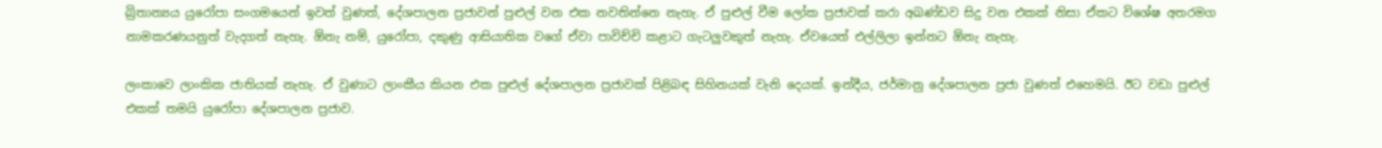බ්‍රිතාන්‍යය යුරෝපා සංගමයෙන් ඉවත් වුණත්, දේශපාලන ප්‍රජාවන් පුළුල් වන එක නවතින්නෙ නැහැ. ඒ පුළුල් වීම ලෝක ප්‍රජාවක් කරා අඛණ්ඩව සිදු වන එකක් නිසා ඒකට විශේෂ අතරමග නාමකරණයනුත් වැදගත් නැහැ. ඕනැ නම්, යුරෝපා, දකුණු ආසියාතික වගේ ඒවා පාවිච්චි කළාට ගැටලුවකුත් නැහැ. ඒවයෙත් එල්ලිලා ඉන්නට ඕනැ නැහැ.

ලංකාවෙ ලාංකික ජාතියක් නැහැ. ඒ වුණාට ලාංකීය කියන එක පුළුල් දේශපාලන ප්‍රජාවක් පිළිබඳ සිහිනයක් වැනි දෙයක්. ඉන්දීය, ජර්මානු දේශපාලන ප්‍රජා වුණත් එහෙමයි. ඊට වඩා පුළුල් එකක් තමයි යුරෝපා දේශපාලන ප්‍රජාව.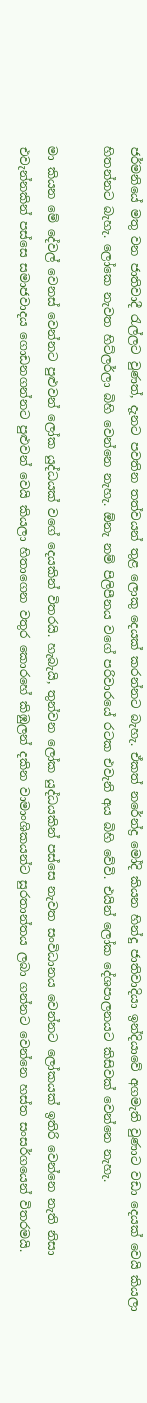ජර්මනියේ මතු වන ජාතිවාදී රැල්ලට වුණත්, දැනට පවතින තත්වයන් තුළ ලොකු දෙයක් කරන්නට බැහැ. ඒකත් නරේන්ද්‍ර මෝදි කියන හින්දු ජාතිවාදියා ඉන්දියාවේ අගමැති වුණාට වඩා දෙයක් වෙයි කියලා හිතන්නට බැහැ. ලෝකෙ නැවත හිට්ලර්ලා බිහි වෙන්නෙ නැහැ. ඕනැ නම් පිලිපීනය වගේ පරිවාරයේ රටක එවැනි අය බිහි වේවි. එයින් ලෝක දේශපාලනයට කිසිවක් වෙන්නෙ නැහැ.

මා කියන මේ දේවල් වෙනස් වෙන්නට පුළුවන් ලෝක යුද්ධයක් වගේ දෙයකින් විතරයි. හැබැයි, තුන්වන ලෝක යුද්ධයකින් පස්සෙ නැවත සංවිධානය වෙන්නට ලෝකයක් ඉතිරි වෙන්නෙ නැති නිසා එවැන්නකින් පස්සෙ සමාජවාදය ගොඩනගන්නට පුළුවන් වෙයි කියලා හිතාගෙන වතුර කොරහේ කිඹුලන් දකින වාමාංශිකයන්ට සුරතාන්තය ලබා ගන්නට වෙන්නෙ හස්ත සංසර්ගයෙන් විතරමයි.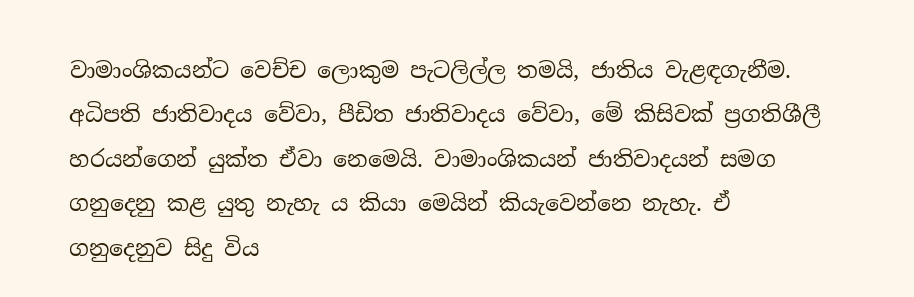වාමාංශිකයන්ට වෙච්ච ලොකුම පැටලිල්ල තමයි, ජාතිය වැළඳගැනීම. අධිපති ජාතිවාදය වේවා, පීඩිත ජාතිවාදය වේවා, මේ කිසිවක් ප්‍රගතිශීලී හරයන්ගෙන් යුක්ත ඒවා නෙමෙයි. වාමාංශිකයන් ජාතිවාදයන් සමග ගනුදෙනු කළ යුතු නැහැ ය කියා මෙයින් කියැවෙන්නෙ නැහැ. ඒ ගනුදෙනුව සිදු විය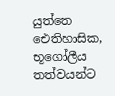යුත්තෙ ඓතිහාසික, භූගෝලීය තත්වයන්ට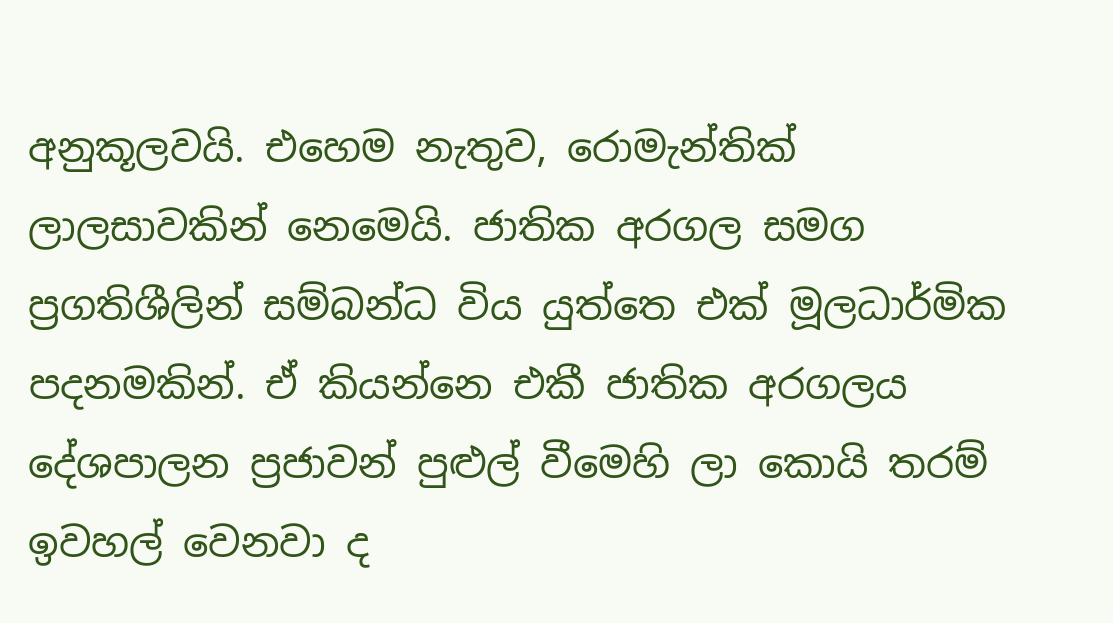අනුකූලවයි. එහෙම නැතුව, රොමැන්තික් ලාලසාවකින් නෙමෙයි. ජාතික අරගල සමග ප්‍රගතිශීලින් සම්බන්ධ විය යුත්තෙ එක් මූලධාර්මික පදනමකින්. ඒ කියන්නෙ එකී ජාතික අරගලය දේශපාලන ප්‍රජාවන් පුළුල් වීමෙහි ලා කොයි තරම් ඉවහල් වෙනවා ද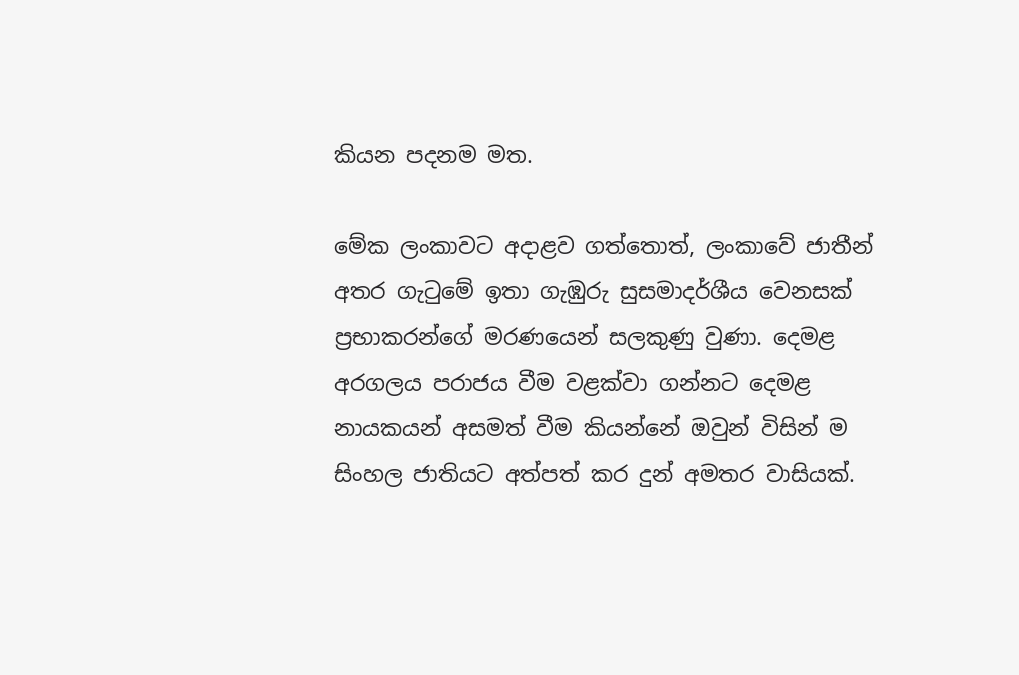කියන පදනම මත.

මේක ලංකාවට අදාළව ගත්තොත්, ලංකාවේ ජාතීන් අතර ගැටුමේ ඉතා ගැඹුරු සුසමාදර්ශීය වෙනසක් ප්‍රභාකරන්ගේ මරණයෙන් සලකුණු වුණා. දෙමළ අරගලය පරාජය වීම වළක්වා ගන්නට දෙමළ නායකයන් අසමත් වීම කියන්නේ ඔවුන් විසින් ම සිංහල ජාතියට අත්පත් කර දුන් අමතර වාසියක්.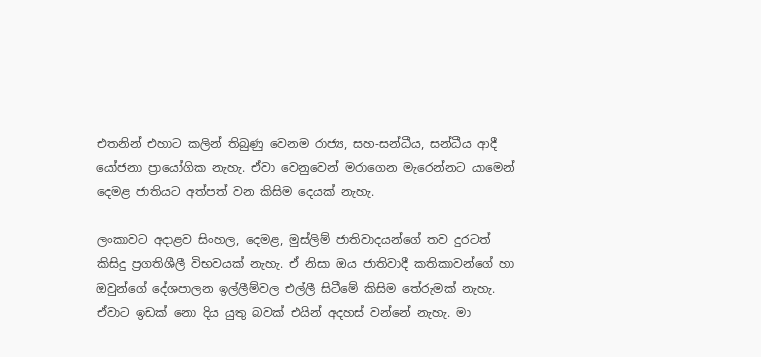එතනින් එහාට කලින් තිබුණු වෙනම රාජ්‍ය, සහ-සන්ධීය, සන්ධීය ආදී යෝජනා ප්‍රායෝගික නැහැ. ඒවා වෙනුවෙන් මරාගෙන මැරෙන්නට යාමෙන් දෙමළ ජාතියට අත්පත් වන කිසිම දෙයක් නැහැ.

ලංකාවට අදාළව සිංහල, දෙමළ, මුස්ලිම් ජාතිවාදයන්ගේ තව දුරටත් කිසිදු ප්‍රගතිශීලී විභවයක් නැහැ. ඒ නිසා ඔය ජාතිවාදී කතිකාවන්ගේ හා ඔවුන්ගේ දේශපාලන ඉල්ලීම්වල එල්ලී සිටීමේ කිසිම තේරුමක් නැහැ. ඒවාට ඉඩක් නො දිය යුතු බවක් එයින් අදහස් වන්නේ නැහැ. මා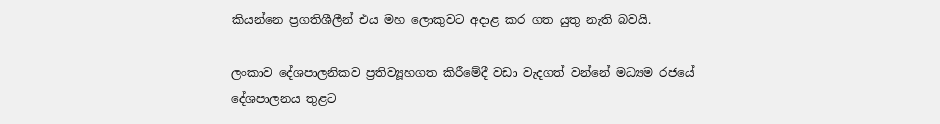කියන්නෙ ප්‍රගතිශීලීන් එය මහ ලොකුවට අදාළ කර ගත යුතු නැති බවයි.

ලංකාව දේශපාලනිකව ප්‍රතිව්‍යූහගත කිරීමේදී වඩා වැදගත් වන්නේ මධ්‍යම රජයේ දේශපාලනය තුළට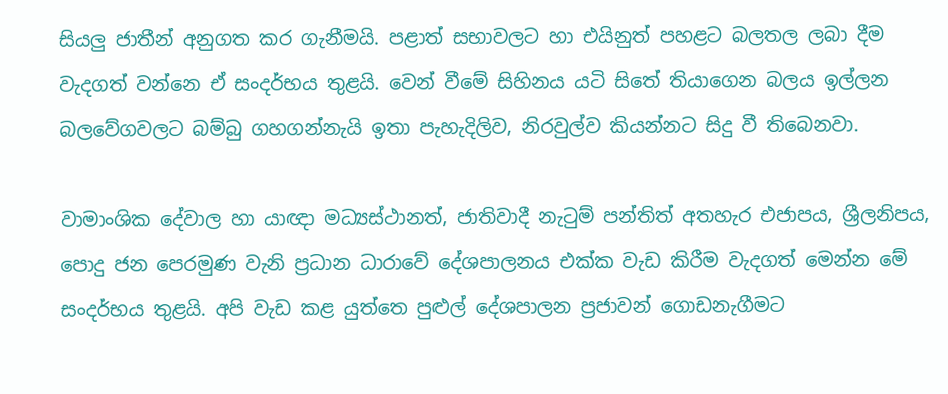සියලු ජාතීන් අනුගත කර ගැනීමයි. පළාත් සභාවලට හා එයිනුත් පහළට බලතල ලබා දීම වැදගත් වන්නෙ ඒ සංදර්භය තුළයි. වෙන් වීමේ සිහිනය යටි සිතේ තියාගෙන බලය ඉල්ලන බලවේගවලට බම්බු ගහගන්නැයි ඉතා පැහැදිලිව, නිරවුල්ව කියන්නට සිදු වී තිබෙනවා.

වාමාංශික දේවාල හා යාඥා මධ්‍යස්ථානත්, ජාතිවාදී නැටුම් පන්තිත් අතහැර එජාපය, ශ්‍රීලනිපය, පොදු ජන පෙරමුණ වැනි ප්‍රධාන ධාරාවේ දේශපාලනය එක්ක වැඩ කිරීම වැදගත් මෙන්න මේ සංදර්භය තුළයි. අපි වැඩ කළ යුත්තෙ පුළුල් දේශපාලන ප්‍රජාවන් ගොඩනැගීමට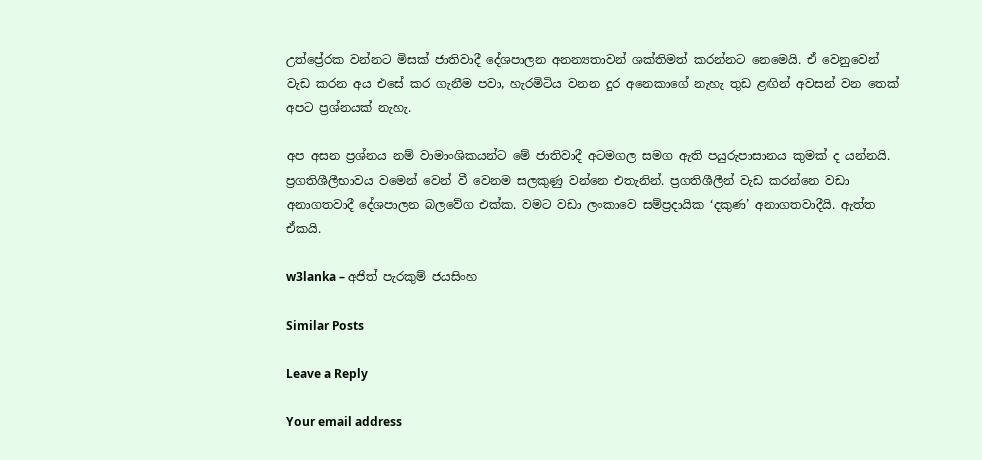උත්ප්‍රේරක වන්නට මිසක් ජාතිවාදී දේශපාලන අනන්‍යතාවන් ශක්තිමත් කරන්නට නෙමෙයි. ඒ වෙනුවෙන් වැඩ කරන අය එසේ කර ගැනීම පවා, හැරමිටිය වනන දුර අනෙකාගේ නැහැ තුඩ ළඟින් අවසන් වන තෙක් අපට ප්‍රශ්නයක් නැහැ.

අප අසන ප්‍රශ්නය නම් වාමාංශිකයන්ට මේ ජාතිවාදී අටමගල සමග ඇති පයුරුපාසානය කුමක් ද යන්නයි. ප්‍රගතිශීලීභාවය වමෙන් වෙන් වී වෙනම සලකුණු වන්නෙ එතැනින්. ප්‍රගතිශීලීන් වැඩ කරන්නෙ වඩා අනාගතවාදී දේශපාලන බලවේග එක්ක. වමට වඩා ලංකාවෙ සම්ප්‍රදායික ‘දකුණ’ අනාගතවාදීයි. ඇත්ත ඒකයි.

w3lanka – අජිත් පැරකුම් ජයසිංහ

Similar Posts

Leave a Reply

Your email address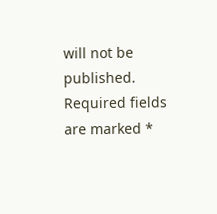will not be published. Required fields are marked *